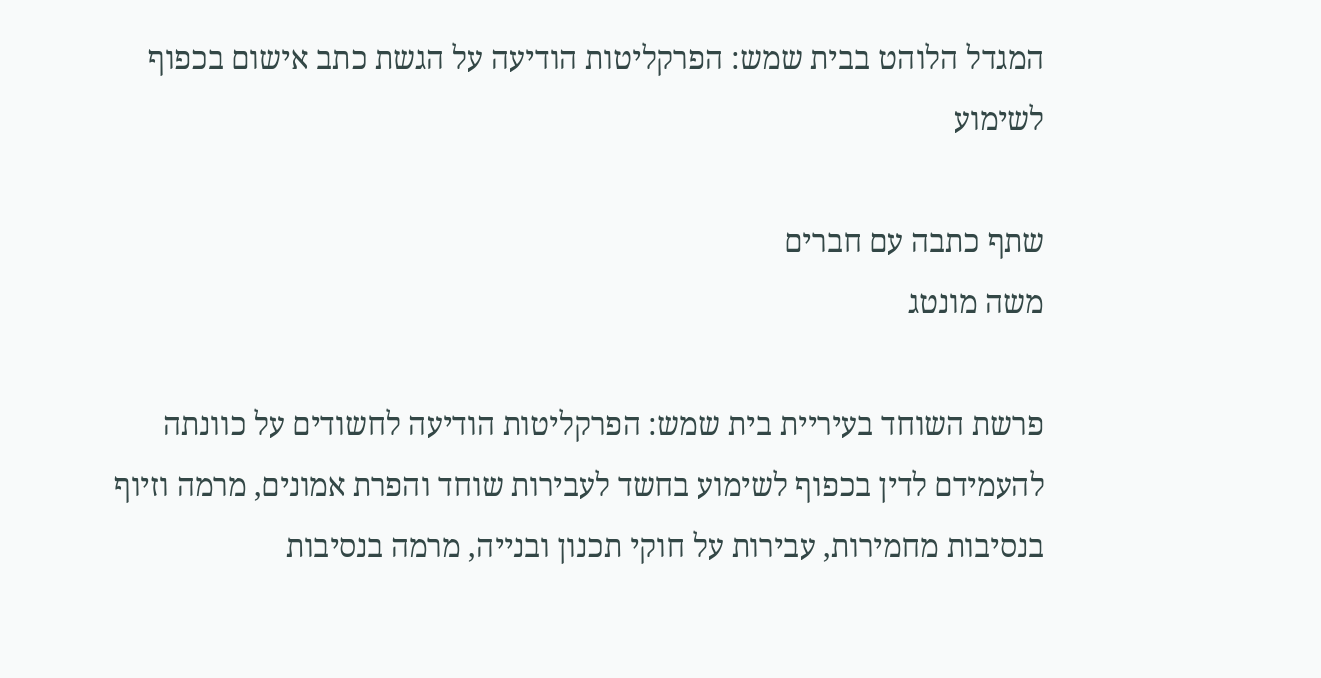המגדל הלוהט בבית שמש: הפרקליטות הודיעה על הגשת כתב אישום בכפוף לשימוע

שתף כתבה עם חברים
משה מונטג

פרשת השוחד בעיריית בית שמש: הפרקליטות הודיעה לחשודים על כוונתה להעמידם לדין בכפוף לשימוע בחשד לעבירות שוחד והפרת אמונים, מרמה וזיוף בנסיבות מחמירות, עבירות על חוקי תכנון ובנייה, מרמה בנסיבות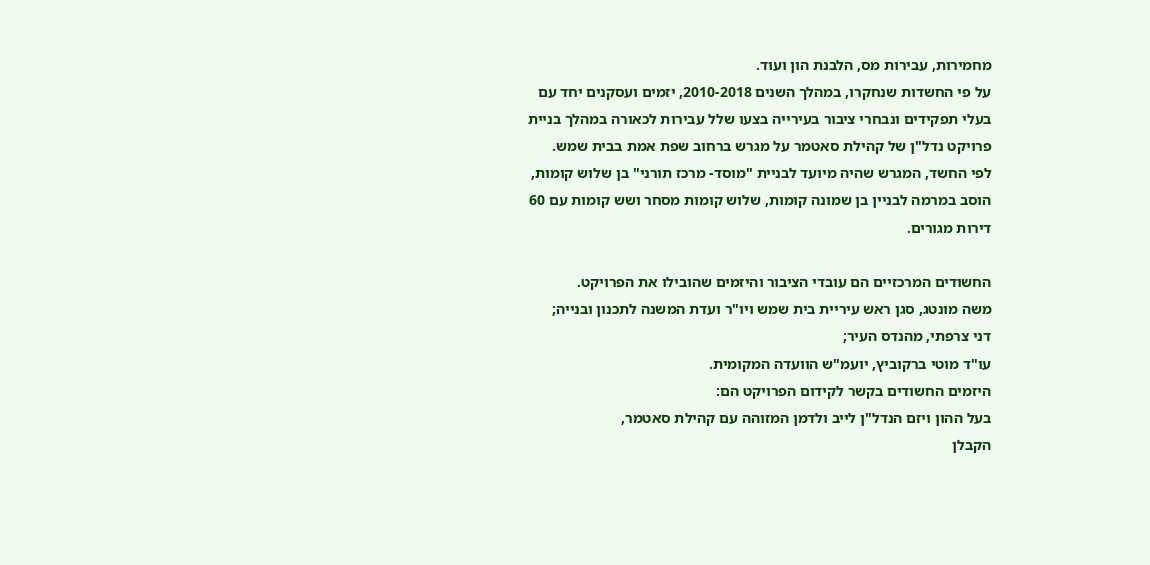מחמירות, עבירות מס, הלבנת הון ועוד.
על פי החשדות שנחקרו, במהלך השנים 2010-2018, יזמים ועסקנים יחד עם בעלי תפקידים ונבחרי ציבור בעירייה בצעו שלל עבירות לכאורה במהלך בניית פרויקט נדל"ן של קהילת סאטמר על מגרש ברחוב שפת אמת בבית שמש. לפי החשד, המגרש שהיה מיועד לבניית "מוסד- מרכז תורני" בן שלוש קומות, הוסב במרמה לבניין בן שמונה קומות, שלוש קומות מסחר ושש קומות עם 60 דירות מגורים.

החשודים המרכזיים הם עובדי הציבור והיזמים שהובילו את הפרויקט.
משה מונטג, סגן ראש עיריית בית שמש ויו"ר ועדת המשנה לתכנון ובנייה;
דני צרפתי, מהנדס העיר;
עו"ד מוטי ברקוביץ, יועמ"ש הוועדה המקומית.
היזמים החשודים בקשר לקידום הפרויקט הם:
בעל ההון ויזם הנדל"ן לייב ולדמן המזוהה עם קהילת סאטמר,
הקבלן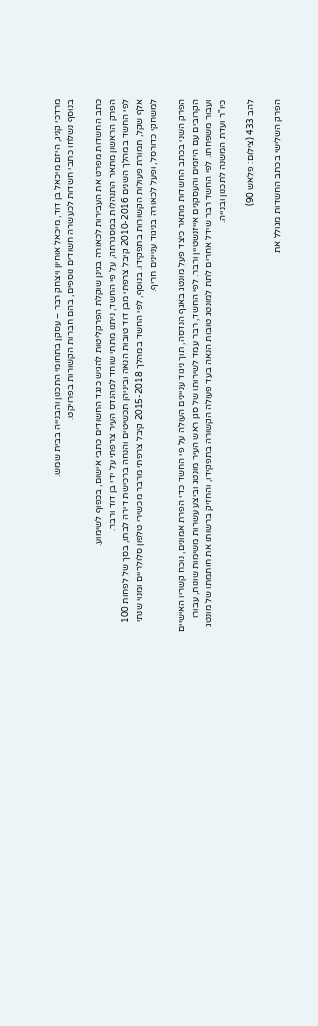מרדכי קניג, היזם מיכאל בן דוד, מיכאל אוחיון ויצחק רבר – עסקן בתחומי התכנון והבנייה בבית שמש.
בנוסף נשלחו כתבי חשדות לכעשרה חשודים נוספים, בהם חברות הקשורות בפרויקט.

כתב החשדות מפרט את העבירות לכאורה בגינן שוקלת הפרקליטות להגיש כנגד החשודים כתבי אישום, בכפוף לשימוע.
הפרק הראשון מתאר התנהלות במסגרתה, על פי החשד, ניתנו מתתי שוחד למהנדס העיר צרפתי על ידי בן דוד ורבר.
לפי החשד במהלך השנים 2010-2016 קיבל צרפתי מבן דוד טובות הנאה וביניהן תכשיטים והנחה ברכישת דירה לבתו, בסך של לפחות 100 אלף שקל, תמורת פעולות הקשורות בתפקידו. בנוסף, לפי החשד במהלך 2015-2018 קיבל צרפתי מרבר מכשירי טלפון סלולריים ומנוי שנתי למשחקי כדורסל, ופעל לכאורה בניגוד עניינים חריף.

הפרק השני בכתב החשדות מתאר כיצד פעל מונטג באגף הנדסה, תוך ניגוד עניינים העולה על פי החשד כדי הפרת אמונים, נוכח קשריו האישיים הקרובים עם היזמים והעסקנים אייזנשטיין ורבר. לפי החשד, רבר עמד לשירותו של סגן ראש העיר מונטג וביצע עשרות משימות שונות, עבורו ועבור משפחתו. לפי החשד רבר שידל אחרים לתת למונטג טובות הנאה בעד פעולה הקשורה בתפקידו, והחזיק ברשותו את חותמתו של מונטג כיו"ר ועדת המשנה לתכנון ובנייה.

להב 433 (צילום: פלאש 90)

הפרק השלישי בכתב החשדות מגולל את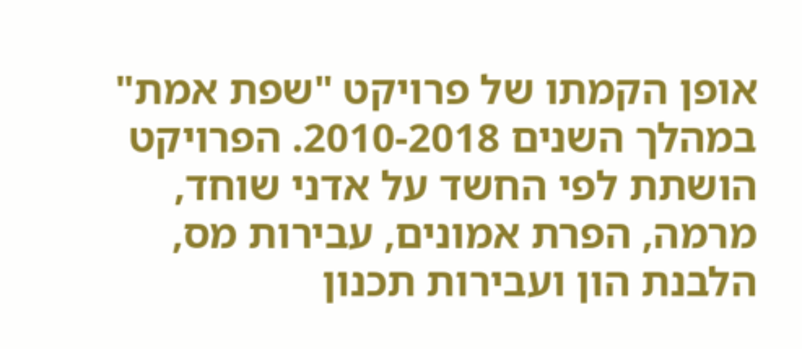אופן הקמתו של פרויקט "שפת אמת" במהלך השנים 2010-2018. הפרויקט הושתת לפי החשד על אדני שוחד, מרמה, הפרת אמונים, עבירות מס, הלבנת הון ועבירות תכנון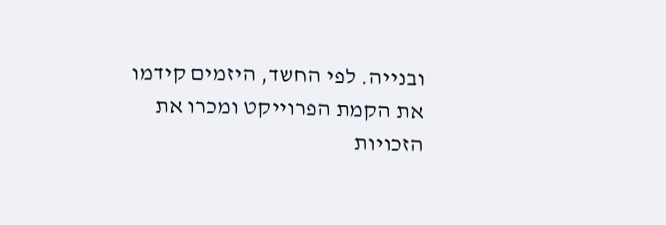ובנייה. לפי החשד, היזמים קידמו את הקמת הפרוייקט ומכרו את הזכויות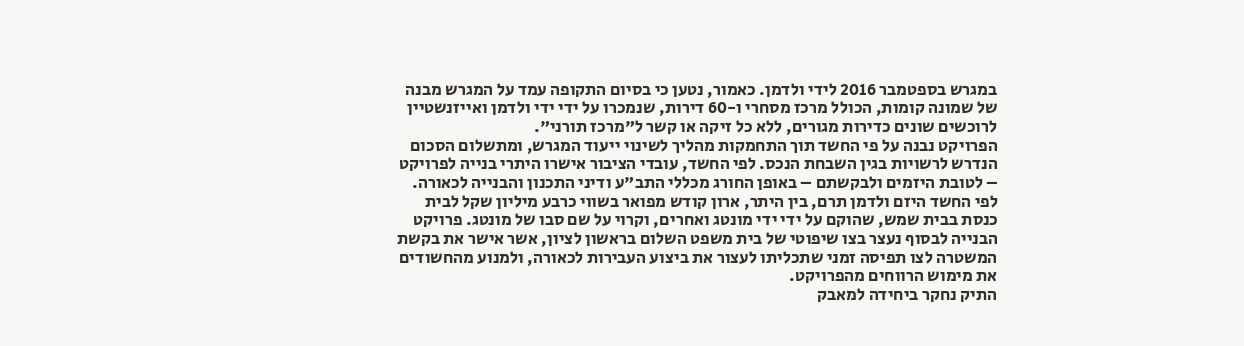במגרש בספטמבר 2016 לידי ולדמן. כאמור, נטען כי בסיום התקופה עמד על המגרש מבנה של שמונה קומות, הכולל מרכז מסחרי ו-60 דירות, שנמכרו על ידי ידי ולדמן ואייזנשטיין לרוכשים שונים כדירות מגורים, ללא כל זיקה או קשר ל"מרכז תורני".
הפרויקט נבנה על פי החשד תוך התחמקות מהליך לשינוי ייעוד המגרש, ומתשלום הסכום הנדרש לרשויות בגין השבחת הנכס. לפי החשד, עובדי הציבור אישרו היתרי בנייה לפרויקט – לטובת היזמים ולבקשתם – באופן החורג מכללי התב"ע ודיני התכנון והבנייה לכאורה.
לפי החשד היזם ולדמן תרם, בין היתר, ארון קודש מפואר בשווי כרבע מיליון שקל לבית כנסת בבית שמש, שהוקם על ידי ידי מונטג ואחרים, וקרוי על שם סבו של מונטג. פרויקט הבנייה לבסוף נעצר בצו שיפוטי של בית משפט השלום בראשון לציון, אשר אישר את בקשת המשטרה לצו תפיסה זמני שתכליתו לעצור את ביצוע העבירות לכאורה, ולמנוע מהחשודים את מימוש הרווחים מהפרויקט.
התיק נחקר ביחידה למאבק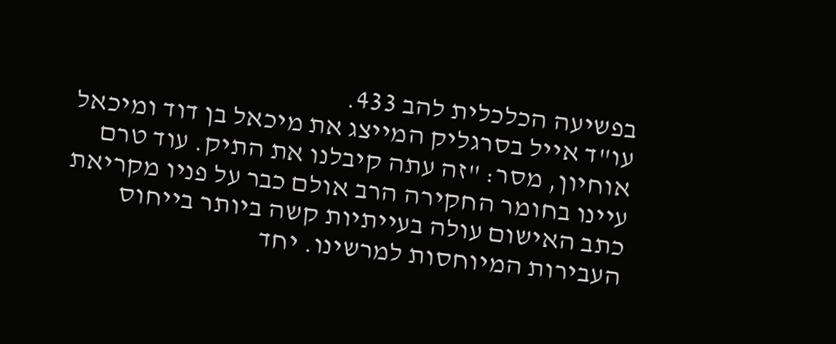בפשיעה הכלכלית להב 433.
עו"ד אייל בסרגליק המייצג את מיכאל בן דוד ומיכאל אוחיון, מסר: "זה עתה קיבלנו את התיק. עוד טרם עיינו בחומר החקירה הרב אולם כבר על פניו מקריאת כתב האישום עולה בעייתיות קשה ביותר בייחוס העבירות המיוחסות למרשינו. יחד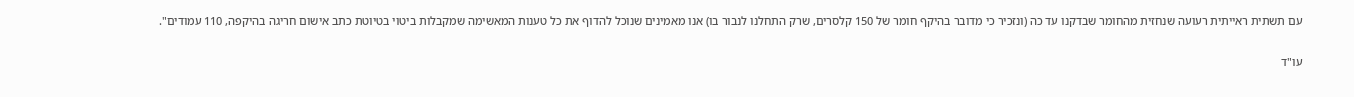עם תשתית ראייתית רעועה שנחזית מהחומר שבדקנו עד כה (ונזכיר כי מדובר בהיקף חומר של 150 קלסרים, שרק התחלנו לנבור בו) אנו מאמינים שנוכל להדוף את כל טענות המאשימה שמקבלות ביטוי בטיוטת כתב אישום חריגה בהיקפה, 110 עמודים".

עו"ד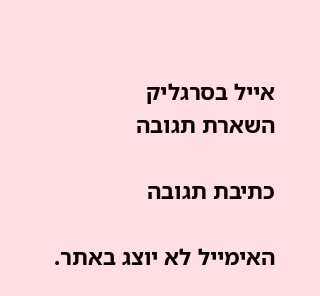אייל בסרגליק
השארת תגובה

כתיבת תגובה

האימייל לא יוצג באתר.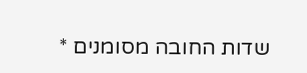שדות החובה מסומנים *